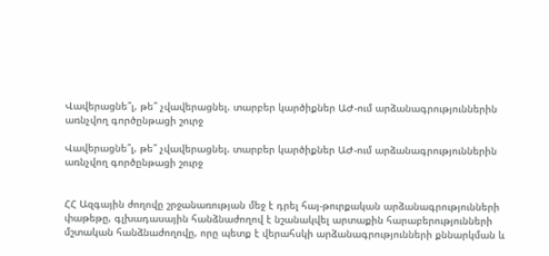Վավերացնե՞լ, թե՞ չվավերացնել. տարբեր կարծիքներ ԱԺ-ում արձանագրություններին առնչվող գործընթացի շուրջ

Վավերացնե՞լ, թե՞ չվավերացնել. տարբեր կարծիքներ ԱԺ-ում արձանագրություններին առնչվող գործընթացի շուրջ


ՀՀ Ազգային ժողովը շրջանառության մեջ է դրել հայ-թուրքական արձանագրությունների փաթեթը, գլխադասային հանձնաժողով է նշանակվել արտաքին հարաբերությունների մշտական հանձնաժողովը, որը պետք է վերահսկի արձանագրությունների քննարկման և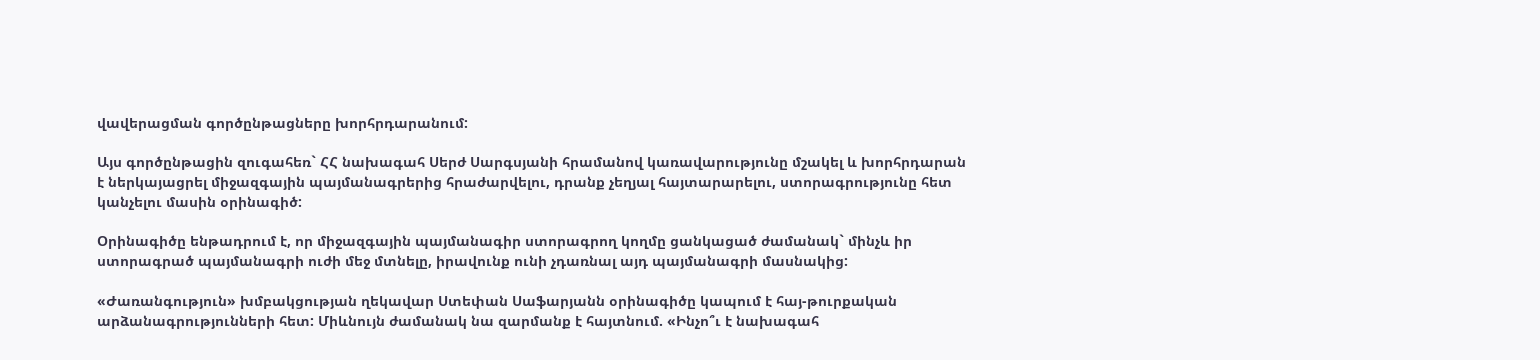վավերացման գործընթացները խորհրդարանում:

Այս գործընթացին զուգահեռ` ՀՀ նախագահ Սերժ Սարգսյանի հրամանով կառավարությունը մշակել և խորհրդարան է ներկայացրել միջազգային պայմանագրերից հրաժարվելու, դրանք չեղյալ հայտարարելու, ստորագրությունը հետ կանչելու մասին օրինագիծ:

Օրինագիծը ենթադրում է, որ միջազգային պայմանագիր ստորագրող կողմը ցանկացած ժամանակ` մինչև իր ստորագրած պայմանագրի ուժի մեջ մտնելը, իրավունք ունի չդառնալ այդ պայմանագրի մասնակից:

«Ժառանգություն» խմբակցության ղեկավար Ստեփան Սաֆարյանն օրինագիծը կապում է հայ-թուրքական արձանագրությունների հետ: Միևնույն ժամանակ նա զարմանք է հայտնում. «Ինչո՞ւ է նախագահ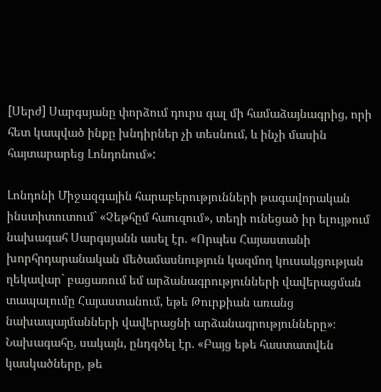[Սերժ] Սարգսյանը փորձում դուրս գալ մի համաձայնագրից, որի հետ կապված ինքը խնդիրներ չի տեսնում, և ինչի մասին հայտարարեց Լոնդոնում»:

Լոնդոնի Միջազգային հարաբերությունների թագավորական ինստիտուտում` «Չեթհըմ հաուզում», տեղի ունեցած իր ելույթում նախագահ Սարգսյանն ասել էր. «Որպես Հայաստանի խորհրդարանական մեծամասնություն կազմող կուսակցության ղեկավար` բացառում եմ արձանագրությունների վավերացման տապալումը Հայաստանում, եթե Թուրքիան առանց նախապայմանների վավերացնի արձանագրությունները»։ Նախագահը, սակայն, ընդգծել էր. «Բայց եթե հաստատվեն կասկածները, թե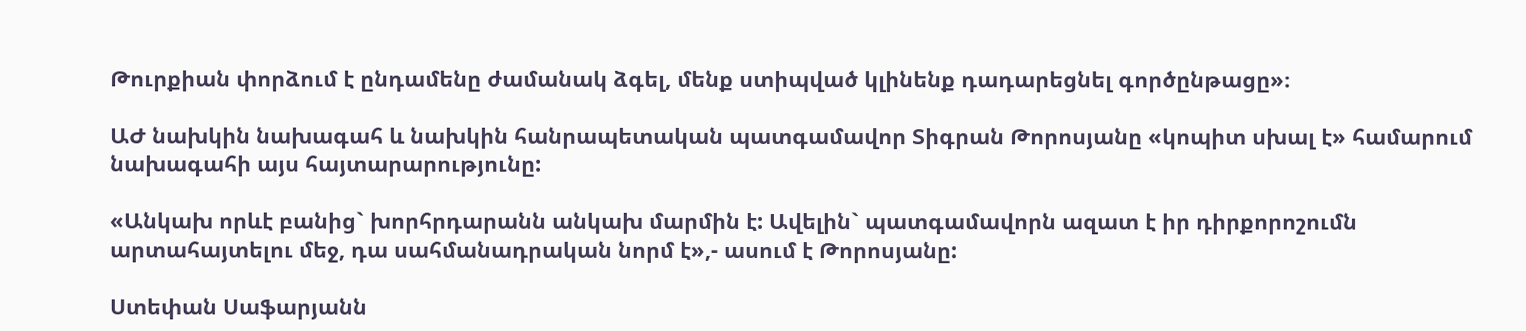Թուրքիան փորձում է ընդամենը ժամանակ ձգել, մենք ստիպված կլինենք դադարեցնել գործընթացը»։

ԱԺ նախկին նախագահ և նախկին հանրապետական պատգամավոր Տիգրան Թորոսյանը «կոպիտ սխալ է» համարում նախագահի այս հայտարարությունը:

«Անկախ որևէ բանից` խորհրդարանն անկախ մարմին է: Ավելին` պատգամավորն ազատ է իր դիրքորոշումն արտահայտելու մեջ, դա սահմանադրական նորմ է»,- ասում է Թորոսյանը:

Ստեփան Սաֆարյանն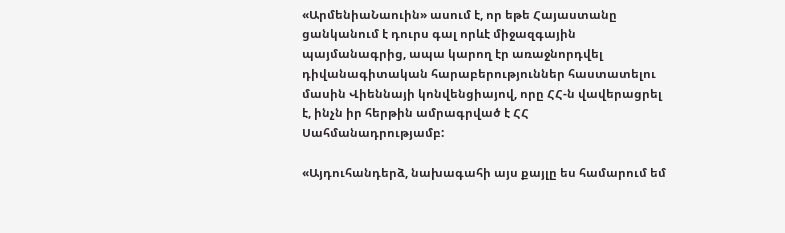«ԱրմենիաՆաուին» ասում է, որ եթե Հայաստանը ցանկանում է դուրս գալ որևէ միջազգային պայմանագրից, ապա կարող էր առաջնորդվել դիվանագիտական հարաբերություններ հաստատելու մասին Վիեննայի կոնվենցիայով, որը ՀՀ-ն վավերացրել է, ինչն իր հերթին ամրագրված է ՀՀ Սահմանադրությամբ:

«Այդուհանդերձ, նախագահի այս քայլը ես համարում եմ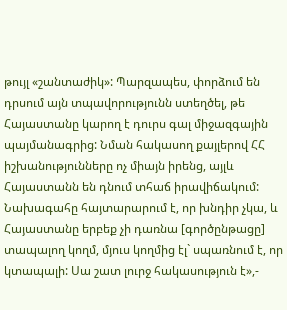թույլ «շանտաժիկ»: Պարզապես, փորձում են դրսում այն տպավորությունն ստեղծել, թե Հայաստանը կարող է դուրս գալ միջազգային պայմանագրից: Նման հակասող քայլերով ՀՀ իշխանությունները ոչ միայն իրենց, այլև Հայաստանն են դնում տհաճ իրավիճակում: Նախագահը հայտարարում է, որ խնդիր չկա, և Հայաստանը երբեք չի դառնա [գործընթացը] տապալող կողմ, մյուս կողմից էլ` սպառնում է, որ կտապալի: Սա շատ լուրջ հակասություն է»,-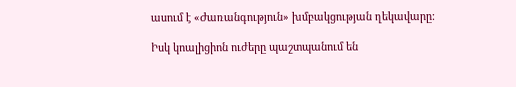ասում է «Ժառանգություն» խմբակցության ղեկավարը:

Իսկ կոալիցիոն ուժերը պաշտպանում են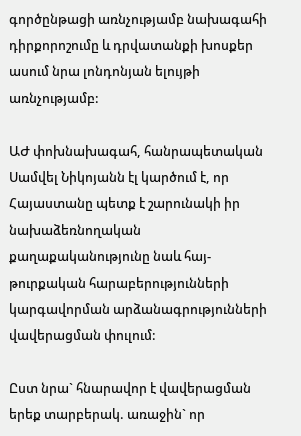գործընթացի առնչությամբ նախագահի դիրքորոշումը և դրվատանքի խոսքեր ասում նրա լոնդոնյան ելույթի առնչությամբ:

ԱԺ փոխնախագահ, հանրապետական Սամվել Նիկոյանն էլ կարծում է, որ Հայաստանը պետք է շարունակի իր նախաձեռնողական քաղաքականությունը նաև հայ-թուրքական հարաբերությունների կարգավորման արձանագրությունների վավերացման փուլում:

Ըստ նրա` հնարավոր է վավերացման երեք տարբերակ. առաջին` որ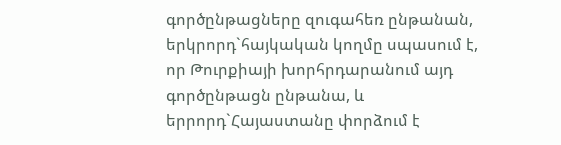գործընթացները զուգահեռ ընթանան, երկրորդ`հայկական կողմը սպասում է, որ Թուրքիայի խորհրդարանում այդ գործընթացն ընթանա, և երրորդ`Հայաստանը փորձում է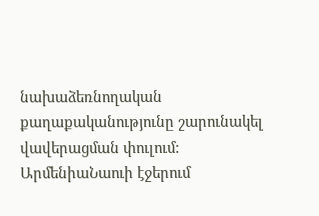նախաձեռնողական քաղաքականությունը շարունակել վավերացման փուլում:
ԱրմենիաՆաուի էջերում